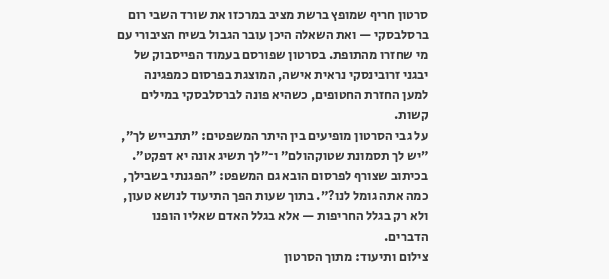סרטון חריף שמופץ ברשת מציב במרכזו את שורד השבי רום ברסלבסקי — ואת השאלה היכן עובר הגבול בשיח הציבורי עם מי שחזרו מהתופת. בסרטון שפורסם בעמוד הפייסבוק של יבגני זרובינסקי נראית אישה, המוצגת בפרסום כמפגינה למען החזרת החטופים, כשהיא פונה לברסלבסקי במילים קשות.
על גבי הסרטון מופיעים בין היתר המשפטים: ״תתבייש לך״, ״יש לך תסמונת שטוקהולם״ ו־״לך תשיג אונה יא דפקט״. בכיתוב שצורף לפרסום הובא גם המשפט: ״הפגנתי בשבילך, כמה אתה גומל לנו?״. בתוך שעות הפך התיעוד לנושא טעון, ולא רק בגלל החריפות — אלא בגלל האדם שאליו הופנו הדברים.
צילום ותיעוד: מתוך הסרטון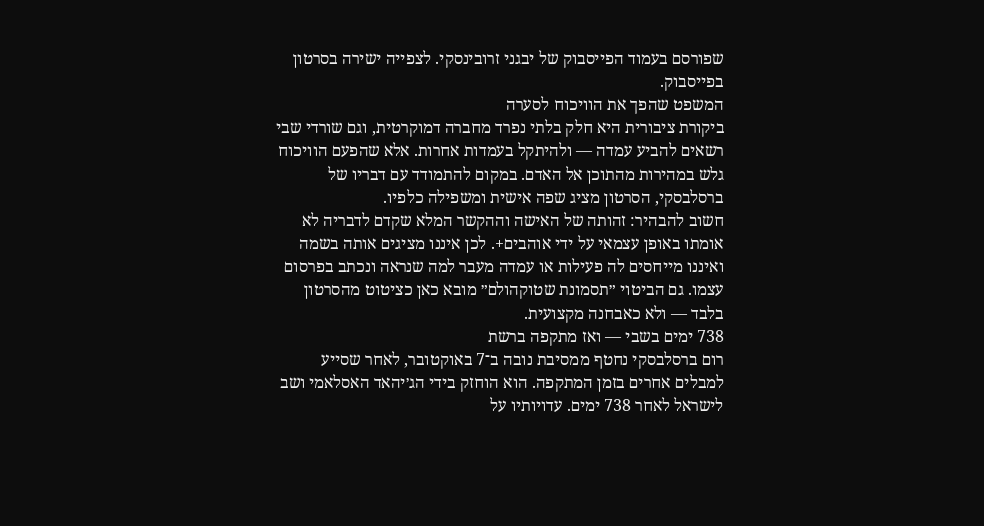שפורסם בעמוד הפייסבוק של יבגני זרובינסקי. לצפייה ישירה בסרטון בפייסבוק.
המשפט שהפך את הוויכוח לסערה
ביקורת ציבורית היא חלק בלתי נפרד מחברה דמוקרטית, וגם שורדי שבי רשאים להביע עמדה — ולהיתקל בעמדות אחרות. אלא שהפעם הוויכוח גלש במהירות מהתוכן אל האדם. במקום להתמודד עם דבריו של ברסלבסקי, הסרטון מציג שפה אישית ומשפילה כלפיו.
חשוב להבהיר: זהותה של האישה וההקשר המלא שקדם לדבריה לא אומתו באופן עצמאי על ידי אוהבים+. לכן איננו מציגים אותה בשמה ואיננו מייחסים לה פעילות או עמדה מעבר למה שנראה ונכתב בפרסום עצמו. גם הביטוי ״תסמונת שטוקהולם״ מובא כאן כציטוט מהסרטון בלבד — ולא כאבחנה מקצועית.
738 ימים בשבי — ואז מתקפה ברשת
רום ברסלבסקי נחטף ממסיבת נובה ב־7 באוקטובר, לאחר שסייע למבלים אחרים בזמן המתקפה. הוא הוחזק בידי הג׳יהאד האסלאמי ושב לישראל לאחר 738 ימים. עדויותיו על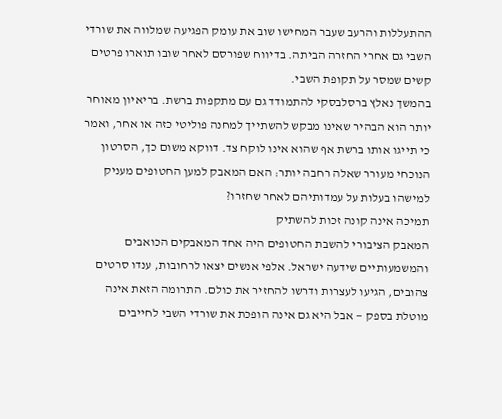ההתעללות והרעב שעבר המחישו שוב את עומק הפגיעה שמלווה את שורדי השבי גם אחרי החזרה הביתה. בדיווח שפורסם לאחר שובו תוארו פרטים קשים שמסר על תקופת השבי.
בהמשך נאלץ ברסלבסקי להתמודד גם עם מתקפות ברשת. בריאיון מאוחר יותר הוא הבהיר שאינו מבקש להשתייך למחנה פוליטי כזה או אחר, ואמר כי תייגו אותו ברשת אף שהוא אינו לוקח צד. דווקא משום כך, הסרטון הנוכחי מעורר שאלה רחבה יותר: האם המאבק למען החטופים מעניק למישהו בעלות על עמדותיהם לאחר שחזרו?
תמיכה אינה קונה זכות להשתיק
המאבק הציבורי להשבת החטופים היה אחד המאבקים הכואבים והמשמעותיים שידעה ישראל. אלפי אנשים יצאו לרחובות, ענדו סרטים צהובים, הגיעו לעצרות ודרשו להחזיר את כולם. התרומה הזאת אינה מוטלת בספק — אבל היא גם אינה הופכת את שורדי השבי לחייבים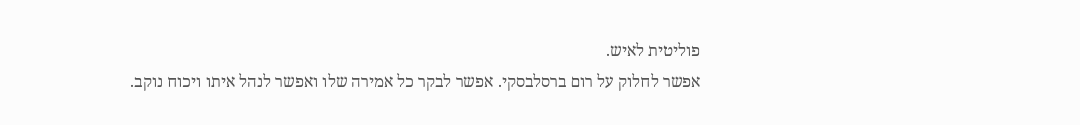פוליטית לאיש.
אפשר לחלוק על רום ברסלבסקי. אפשר לבקר כל אמירה שלו ואפשר לנהל איתו ויכוח נוקב.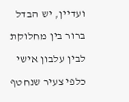ועדיין, יש הבדל ברור בין מחלוקת לבין עלבון אישי כלפי צעיר שנחטף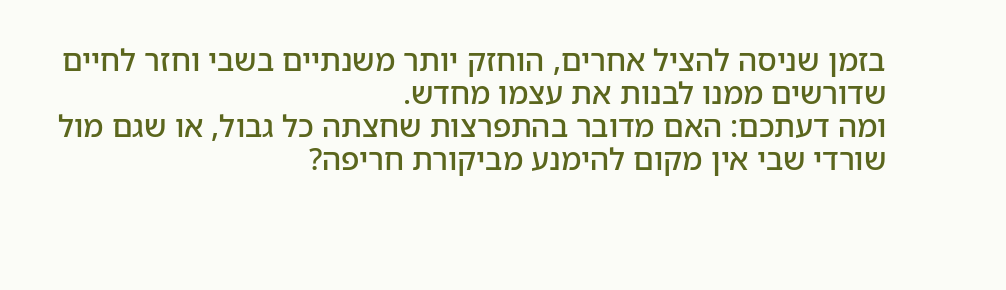בזמן שניסה להציל אחרים, הוחזק יותר משנתיים בשבי וחזר לחיים שדורשים ממנו לבנות את עצמו מחדש.
ומה דעתכם: האם מדובר בהתפרצות שחצתה כל גבול, או שגם מול שורדי שבי אין מקום להימנע מביקורת חריפה?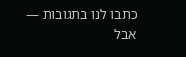כתבו לנו בתגובות — אבל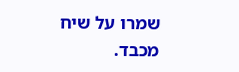שמרו על שיח מכבד.